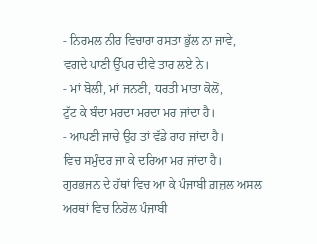- ਨਿਰਮਲ ਨੀਰ ਵਿਚਾਰਾ ਰਸਤਾ ਭੁੱਲ ਨਾ ਜਾਵੇ,
ਵਗਦੇ ਪਾਣੀ ਉੱਪਰ ਦੀਵੇ ਤਾਰ ਲਏ ਨੇ।
- ਮਾਂ ਬੋਲੀ, ਮਾਂ ਜਨਣੀ, ਧਰਤੀ ਮਾਤਾ ਕੋਲੋਂ,
ਟੁੱਟ ਕੇ ਬੰਦਾ ਮਰਦਾ ਮਰਦਾ ਮਰ ਜਾਂਦਾ ਹੈ।
- ਆਪਣੀ ਜਾਚੇ ਉਹ ਤਾਂ ਵੱਡੇ ਰਾਹ ਜਾਂਦਾ ਹੈ।
ਵਿਚ ਸਮੁੰਦਰ ਜਾ ਕੇ ਦਰਿਆ ਮਰ ਜਾਂਦਾ ਹੈ।
ਗੁਰਭਜਨ ਦੇ ਹੱਥਾਂ ਵਿਚ ਆ ਕੇ ਪੰਜਾਬੀ ਗ਼ਜ਼ਲ ਅਸਲ ਅਰਥਾਂ ਵਿਚ ਨਿਰੋਲ ਪੰਜਾਬੀ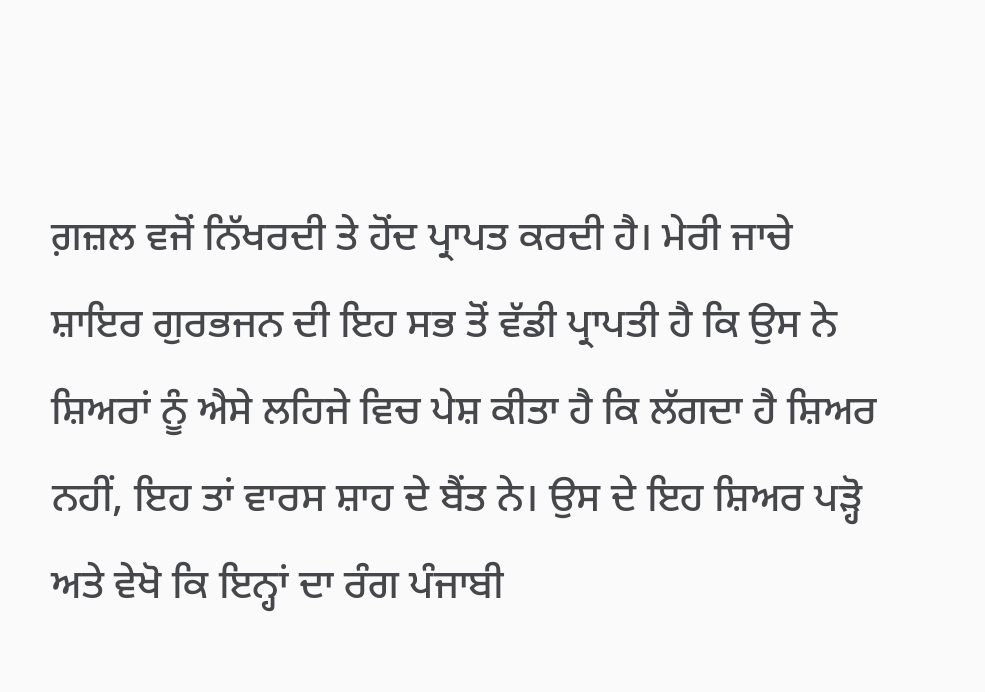ਗ਼ਜ਼ਲ ਵਜੋਂ ਨਿੱਖਰਦੀ ਤੇ ਹੋਂਦ ਪ੍ਰਾਪਤ ਕਰਦੀ ਹੈ। ਮੇਰੀ ਜਾਚੇ ਸ਼ਾਇਰ ਗੁਰਭਜਨ ਦੀ ਇਹ ਸਭ ਤੋਂ ਵੱਡੀ ਪ੍ਰਾਪਤੀ ਹੈ ਕਿ ਉਸ ਨੇ ਸ਼ਿਅਰਾਂ ਨੂੰ ਐਸੇ ਲਹਿਜੇ ਵਿਚ ਪੇਸ਼ ਕੀਤਾ ਹੈ ਕਿ ਲੱਗਦਾ ਹੈ ਸ਼ਿਅਰ ਨਹੀਂ, ਇਹ ਤਾਂ ਵਾਰਸ ਸ਼ਾਹ ਦੇ ਬੈਂਤ ਨੇ। ਉਸ ਦੇ ਇਹ ਸ਼ਿਅਰ ਪੜ੍ਹੋ ਅਤੇ ਵੇਖੋ ਕਿ ਇਨ੍ਹਾਂ ਦਾ ਰੰਗ ਪੰਜਾਬੀ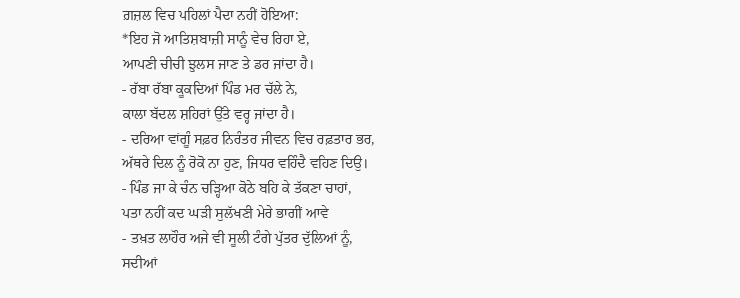ਗ਼ਜ਼ਲ ਵਿਚ ਪਹਿਲਾਂ ਪੈਦਾ ਨਹੀਂ ਹੋਇਆ:
*ਇਹ ਜੋ ਆਤਿਸ਼ਬਾਜ਼ੀ ਸਾਨੂੰ ਵੇਚ ਰਿਹਾ ਏ,
ਆਪਣੀ ਚੀਚੀ ਝੁਲਸ ਜਾਣ ਤੇ ਡਰ ਜਾਂਦਾ ਹੈ।
- ਰੱਬਾ ਰੱਬਾ ਕੂਕਦਿਆਂ ਪਿੰਡ ਮਰ ਚੱਲੇ ਨੇ,
ਕਾਲਾ ਬੱਦਲ ਸ਼ਹਿਰਾਂ ਉੱਤੇ ਵਰ੍ਹ ਜਾਂਦਾ ਹੈ।
- ਦਰਿਆ ਵਾਂਗੂੰ ਸਫ਼ਰ ਨਿਰੰਤਰ ਜੀਵਨ ਵਿਚ ਰਫ਼ਤਾਰ ਭਰ,
ਅੱਥਰੇ ਦਿਲ ਨੂੰ ਰੋਕੋ ਨਾ ਹੁਣ, ਜਿਧਰ ਵਹਿੰਦੈ ਵਹਿਣ ਦਿਉ।
- ਪਿੰਡ ਜਾ ਕੇ ਚੰਨ ਚੜ੍ਹਿਆ ਕੋਠੇ ਬਹਿ ਕੇ ਤੱਕਣਾ ਚਾਹਾਂ,
ਪਤਾ ਨਹੀਂ ਕਦ ਘੜੀ ਸੁਲੱਖਣੀ ਮੇਰੇ ਭਾਗੀਂ ਆਵੇ
- ਤਖ਼ਤ ਲਾਹੌਰ ਅਜੇ ਵੀ ਸੂਲੀ ਟੰਗੇ ਪੁੱਤਰ ਦੁੱਲਿਆਂ ਨੂੰ,
ਸਦੀਆਂ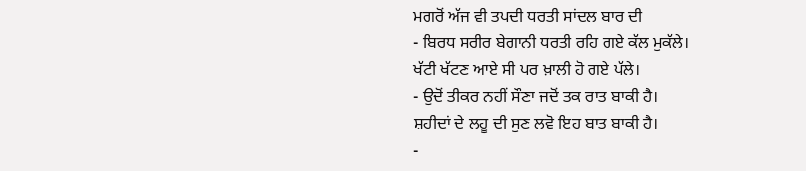ਮਗਰੋਂ ਅੱਜ ਵੀ ਤਪਦੀ ਧਰਤੀ ਸਾਂਦਲ ਬਾਰ ਦੀ
- ਬਿਰਧ ਸਰੀਰ ਬੇਗਾਨੀ ਧਰਤੀ ਰਹਿ ਗਏ ਕੱਲ ਮੁਕੱਲੇ।
ਖੱਟੀ ਖੱਟਣ ਆਏ ਸੀ ਪਰ ਖ਼ਾਲੀ ਹੋ ਗਏ ਪੱਲੇ।
- ਉਦੋਂ ਤੀਕਰ ਨਹੀਂ ਸੌਣਾ ਜਦੋਂ ਤਕ ਰਾਤ ਬਾਕੀ ਹੈ।
ਸ਼ਹੀਦਾਂ ਦੇ ਲਹੂ ਦੀ ਸੁਣ ਲਵੋ ਇਹ ਬਾਤ ਬਾਕੀ ਹੈ।
-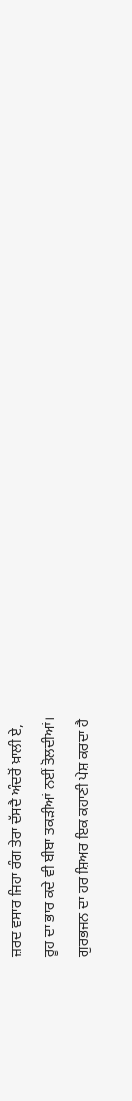ਜ਼ਰਦ ਵਸਾਰ ਜਿਹਾ ਰੰਗ ਤੇਰਾ ਦੱਸਦੈ ਅੰਦਰੋਂ ਖ਼ਾਲੀ ਏ,
ਰੂਹ ਦਾ ਭਾਰ ਕਦੇ ਵੀ ਬੀਬਾ ਤਕੜੀਆਂ ਨਈਂ ਤੋਲਦੀਆਂ।
ਗੁਰਭਜਨ ਦਾ ਹਰ ਸ਼ਿਅਰ ਇਕ ਕਹਾਣੀ ਪੇਸ਼ ਕਰਦਾ ਹੈ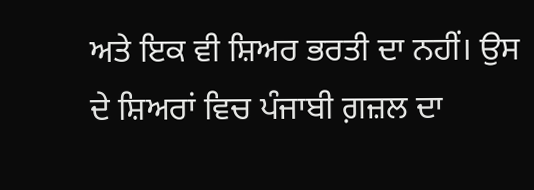ਅਤੇ ਇਕ ਵੀ ਸ਼ਿਅਰ ਭਰਤੀ ਦਾ ਨਹੀਂ। ਉਸ ਦੇ ਸ਼ਿਅਰਾਂ ਵਿਚ ਪੰਜਾਬੀ ਗ਼ਜ਼ਲ ਦਾ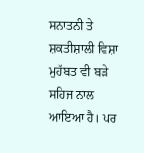ਸਨਾਤਨੀ ਤੇ ਸ਼ਕਤੀਸ਼ਾਲੀ ਵਿਸ਼ਾ ਮੁਹੱਬਤ ਵੀ ਬੜੇ ਸਹਿਜ ਨਾਲ ਆਇਆ ਹੈ। ਪਰ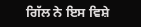ਗਿੱਲ ਨੇ ਇਸ ਵਿਸ਼ੇ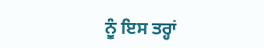ਨੂੰ ਇਸ ਤਰ੍ਹਾਂ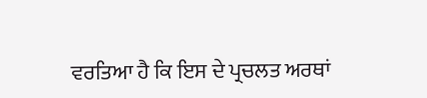ਵਰਤਿਆ ਹੈ ਕਿ ਇਸ ਦੇ ਪ੍ਰਚਲਤ ਅਰਥਾਂ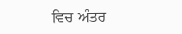ਵਿਚ ਅੰਤਰ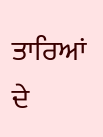ਤਾਰਿਆਂ ਦੇ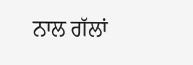ਨਾਲ ਗੱਲਾਂ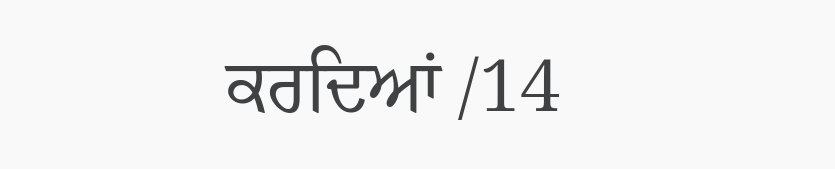ਕਰਦਿਆਂ /14